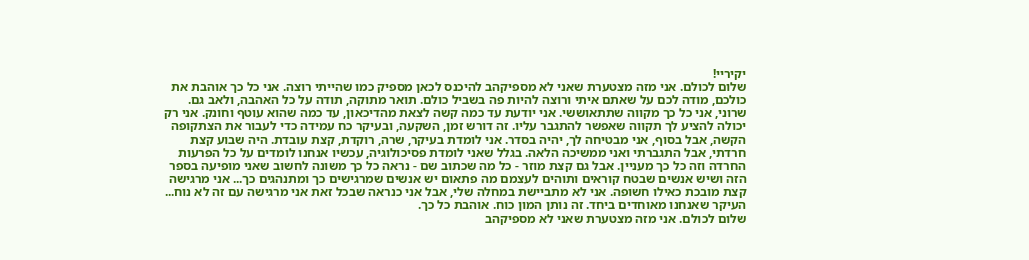יקיריי!
שלום לכולם. אני מזה מצטערת שאני לא מספיקהב להיכנס לכאן מספיק כמו שהייתי רוצה. אני כל כך אוהבת את כולכם, מודה לכם על שאתם איתי ורוצה להיות פה בשביל כולם. תואר מתוקה, תודה על כל האהבה, ולאב גם. שרוני, אני כל כך מקווה שתתאוששי. אני יודעת עד כמה קשה לצאת מהדיכאון, עד כמה שהוא עוטף וחונק. אני רק יכולה להציע לך תקווה שאפשר להתגבר עליו. זה דורש זמן, השקעה, ובעיקר כח עמידה כדי לעבור את הצתקופה הקשה, אבל בסוף, אני מבטיחה לך, יהיה בסדר. אני לומדת בעיקר, שרה, רוקדת, קצת עובדת. היה שבוע קצת חרדתי, אבל התגברתי ואני ממשיכה הלאה. בגלל שאני לומדת פסיכולוגיה, עכשיו אנחנו לומדים על כל הפרעות החרדה וזה כל כך מעניין. אבל גם קצת מוזר - כל מה שכתוב שם - נראה כל כך משונה לחשוב שאני מופיעה בספר הזה ושיש אנשים שבטח קוראים ותוהים לעצמם מה פתאום יש אנשים שמרגישים כך ומתנהגים כך... אני מרגישה קצת מובכת כאילו חשופה. אני לא מתביישת במחלה שלי, אבל אני כנראה שבכל זאת אני מרגישה עם זה לא נוח... העיקר שאנחנו מאוחדים ביחד. זה נותן המון כוח. אוהבת כל כך.
שלום לכולם. אני מזה מצטערת שאני לא מספיקהב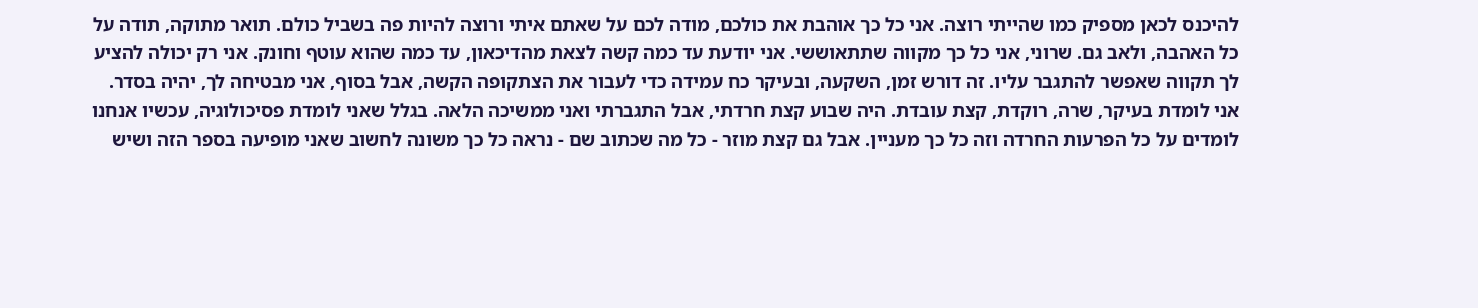להיכנס לכאן מספיק כמו שהייתי רוצה. אני כל כך אוהבת את כולכם, מודה לכם על שאתם איתי ורוצה להיות פה בשביל כולם. תואר מתוקה, תודה על כל האהבה, ולאב גם. שרוני, אני כל כך מקווה שתתאוששי. אני יודעת עד כמה קשה לצאת מהדיכאון, עד כמה שהוא עוטף וחונק. אני רק יכולה להציע לך תקווה שאפשר להתגבר עליו. זה דורש זמן, השקעה, ובעיקר כח עמידה כדי לעבור את הצתקופה הקשה, אבל בסוף, אני מבטיחה לך, יהיה בסדר. אני לומדת בעיקר, שרה, רוקדת, קצת עובדת. היה שבוע קצת חרדתי, אבל התגברתי ואני ממשיכה הלאה. בגלל שאני לומדת פסיכולוגיה, עכשיו אנחנו לומדים על כל הפרעות החרדה וזה כל כך מעניין. אבל גם קצת מוזר - כל מה שכתוב שם - נראה כל כך משונה לחשוב שאני מופיעה בספר הזה ושיש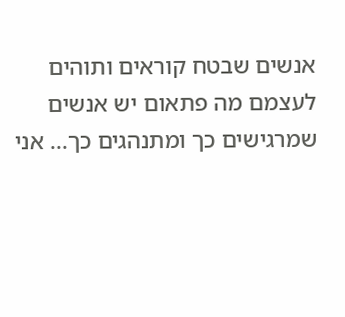אנשים שבטח קוראים ותוהים לעצמם מה פתאום יש אנשים שמרגישים כך ומתנהגים כך... אני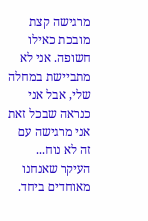מרגישה קצת מובכת כאילו חשופה. אני לא מתביישת במחלה שלי, אבל אני כנראה שבכל זאת אני מרגישה עם זה לא נוח... העיקר שאנחנו מאוחדים ביחד.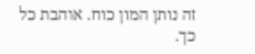זה נותן המון כוח. אוהבת כל כך.